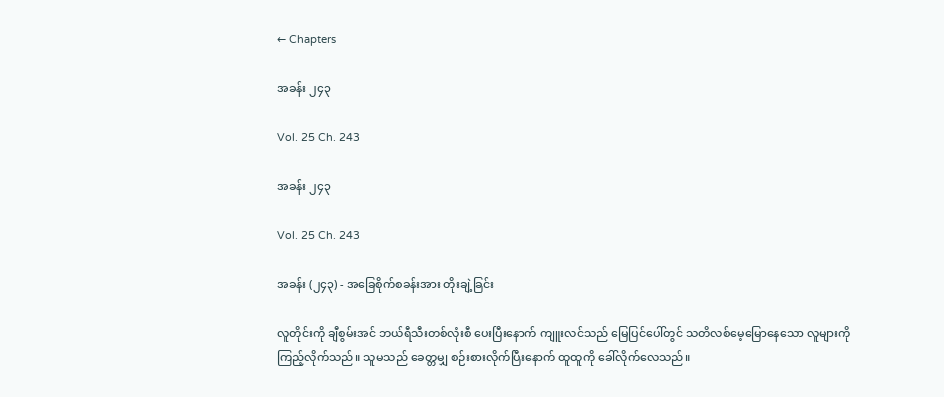← Chapters

အခန်း ၂၄၃

Vol. 25 Ch. 243

အခန်း ၂၄၃

Vol. 25 Ch. 243

အခန်း (၂၄၃) - အခြေစိုက်စခန်းအား တိုးချဲ့ခြင်း

လူတိုင်းကို ချီစွမ်းအင် ဘယ်ရီသီးတစ်လုံးစီ ပေးပြီးနောက် ကျူးလင်သည် မြေပြင်ပေါ်တွင် သတိလစ်မေ့မြောနေသော လူများကို ကြည့်လိုက်သည်။ သူမသည် ခေတ္တမျှ စဉ်းစားလိုက်ပြီးနောက် ထူထူကို ခေါ်လိုက်လေသည်။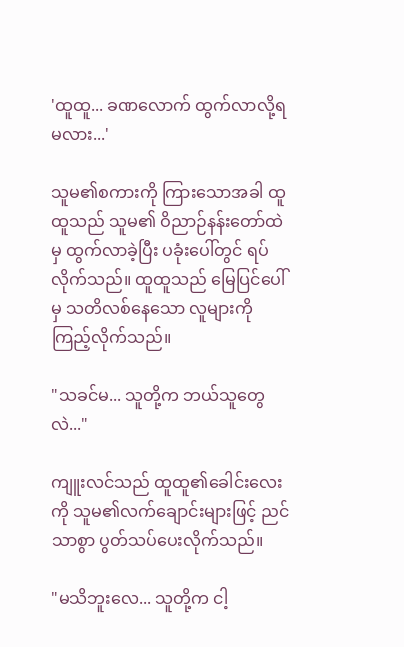'ထူထူ... ခဏလောက် ထွက်လာလို့ရမလား...'

သူမ၏စကားကို ကြားသောအခါ ထူထူသည် သူမ၏ ဝိညာဉ်နန်းတော်ထဲမှ ထွက်လာခဲ့ပြီး ပခုံးပေါ်တွင် ရပ်လိုက်သည်။ ထူထူသည် မြေပြင်ပေါ်မှ သတိလစ်နေသော လူများကို ကြည့်လိုက်သည်။

"သခင်မ... သူတို့က ဘယ်သူတွေလဲ..."

ကျူးလင်သည် ထူထူ၏ခေါင်းလေးကို သူမ၏လက်ချောင်းများဖြင့် ညင်သာစွာ ပွတ်သပ်ပေးလိုက်သည်။

"မသိဘူးလေ... သူတို့က ငါ့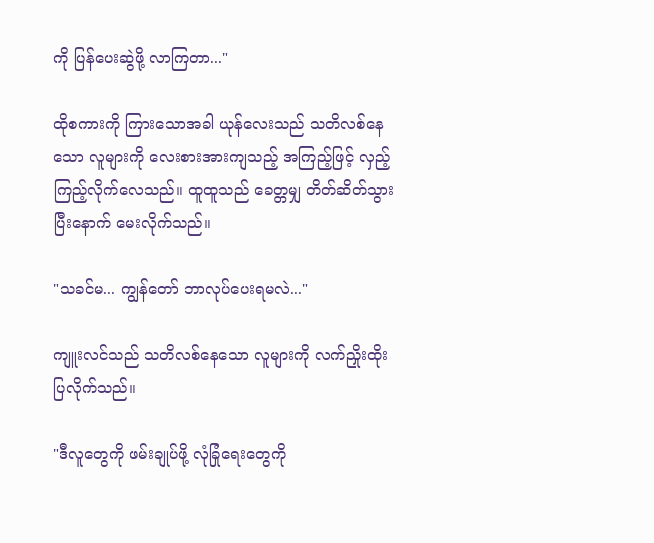ကို ပြန်ပေးဆွဲဖို့ လာကြတာ..."

ထိုစကားကို ကြားသောအခါ ယုန်လေးသည် သတိလစ်နေသော လူများကို လေးစားအားကျသည့် အကြည့်ဖြင့် လှည့်ကြည့်လိုက်လေသည်။ ထူထူသည် ခေတ္တမျှ တိတ်ဆိတ်သွားပြီးနောက် မေးလိုက်သည်။

"သခင်မ... ကျွန်တော် ဘာလုပ်ပေးရမလဲ..."

ကျူးလင်သည် သတိလစ်နေသော လူများကို လက်ညှိုးထိုးပြလိုက်သည်။

"ဒီလူတွေကို ဖမ်းချုပ်ဖို့ လုံခြုံရေးတွေကို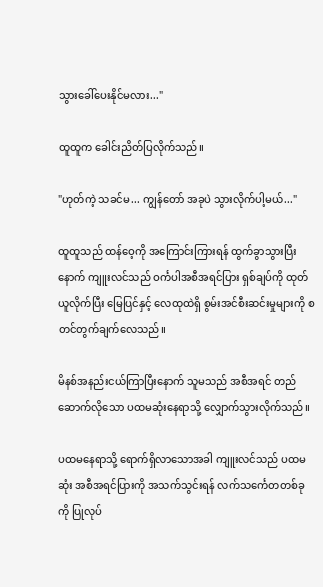သွားခေါ်ပေးနိုင်မလား..."

ထူထူက ခေါင်းညိတ်ပြလိုက်သည်။

"ဟုတ်ကဲ့ သခင်မ... ကျွန်တော် အခုပဲ သွားလိုက်ပါ့မယ်..."

ထူထူသည် ထန်ဝေ့ကို အကြောင်းကြားရန် ထွက်ခွာသွားပြီးနောက် ကျူးလင်သည် ဝင်္ကပါအစီအရင်ပြား ရှစ်ချပ်ကို ထုတ်ယူလိုက်ပြီး မြေပြင်နှင့် လေထုထဲရှိ စွမ်းအင်စီးဆင်းမှုများကို စတင်တွက်ချက်လေသည်။

မိနစ်အနည်းငယ်ကြာပြီးနောက် သူမသည် အစီအရင် တည်ဆောက်လိုသော ပထမဆုံးနေရာသို့ လျှောက်သွားလိုက်သည်။

ပထမနေရာသို့ ရောက်ရှိလာသောအခါ ကျူးလင်သည် ပထမဆုံး အစီအရင်ပြားကို အသက်သွင်းရန် လက်သင်္ကေတတစ်ခုကို ပြုလုပ်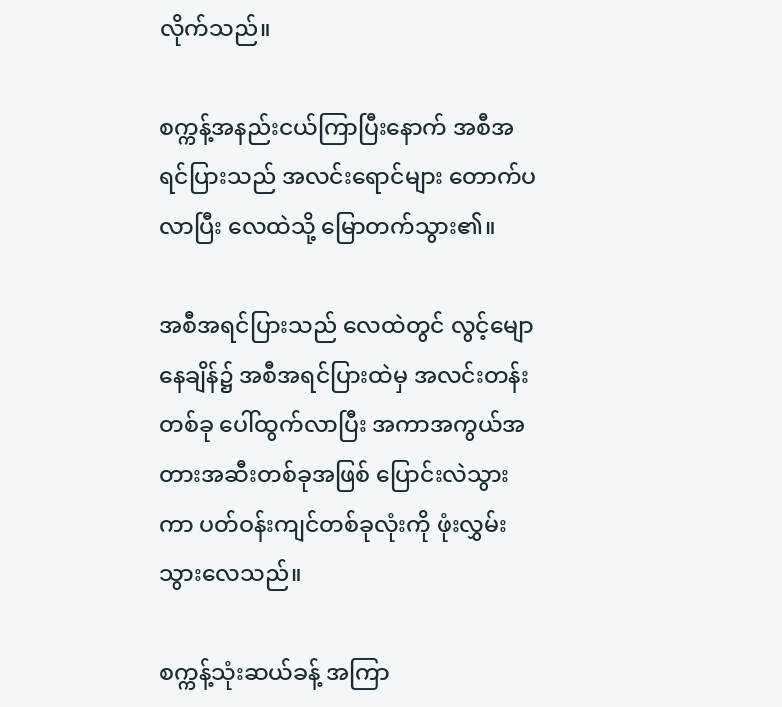လိုက်သည်။

စက္ကန့်အနည်းငယ်ကြာပြီးနောက် အစီအရင်ပြားသည် အလင်းရောင်များ တောက်ပလာပြီး လေထဲသို့ မြောတက်သွား၏။

အစီအရင်ပြားသည် လေထဲတွင် လွင့်မျောနေချိန်၌ အစီအရင်ပြားထဲမှ အလင်းတန်းတစ်ခု ပေါ်ထွက်လာပြီး အကာအကွယ်အတားအဆီးတစ်ခုအဖြစ် ပြောင်းလဲသွားကာ ပတ်ဝန်းကျင်တစ်ခုလုံးကို ဖုံးလွှမ်းသွားလေသည်။

စက္ကန့်သုံးဆယ်ခန့် အကြာ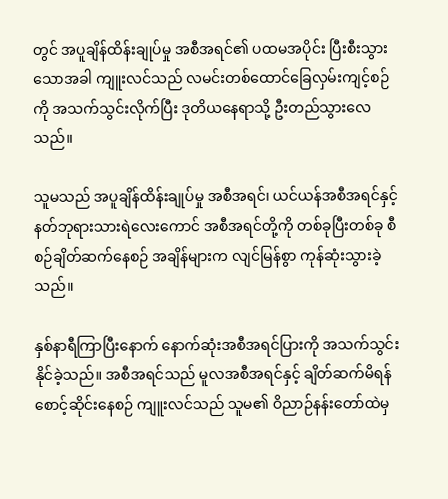တွင် အပူချိန်ထိန်းချုပ်မှု အစီအရင်၏ ပထမအပိုင်း ပြီးစီးသွားသောအခါ ကျူးလင်သည် လမင်းတစ်ထောင်ခြေလှမ်းကျင့်စဉ်ကို အသက်သွင်းလိုက်ပြီး ဒုတိယနေရာသို့ ဦးတည်သွားလေသည်။

သူမသည် အပူချိန်ထိန်းချုပ်မှု အစီအရင်၊ ယင်ယန်အစီအရင်နှင့် နတ်ဘုရားသားရဲလေးကောင် အစီအရင်တို့ကို တစ်ခုပြီးတစ်ခု စီစဉ်ချိတ်ဆက်နေစဉ် အချိန်များက လျင်မြန်စွာ ကုန်ဆုံးသွားခဲ့သည်။

နှစ်နာရီကြာပြီးနောက် နောက်ဆုံးအစီအရင်ပြားကို အသက်သွင်းနိုင်ခဲ့သည်။ အစီအရင်သည် မူလအစီအရင်နှင့် ချိတ်ဆက်မိရန် စောင့်ဆိုင်းနေစဉ် ကျူးလင်သည် သူမ၏ ဝိညာဉ်နန်းတော်ထဲမှ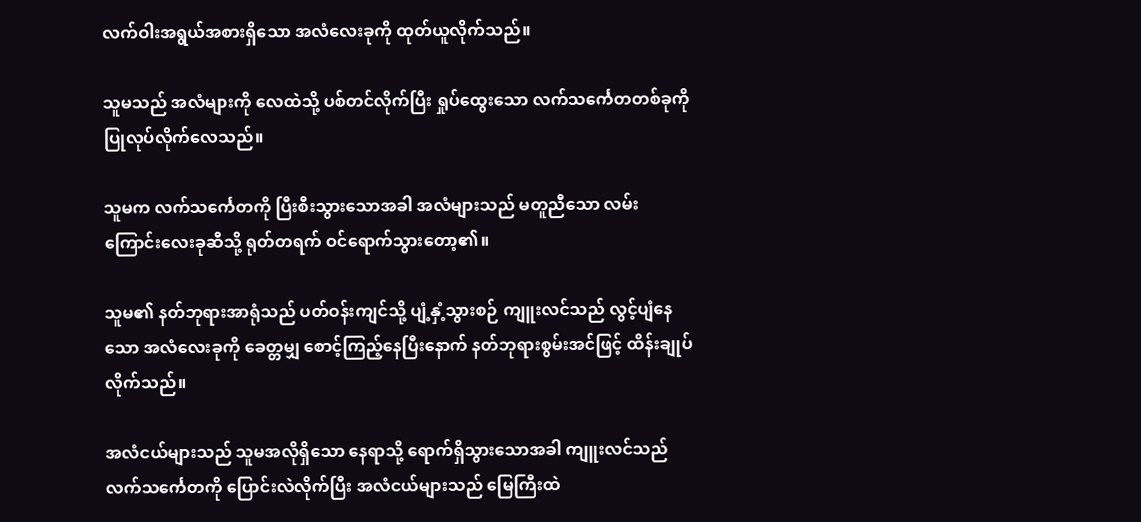လက်ဝါးအရွယ်အစားရှိသော အလံလေးခုကို ထုတ်ယူလိုက်သည်။

သူမသည် အလံများကို လေထဲသို့ ပစ်တင်လိုက်ပြီး ရှုပ်ထွေးသော လက်သင်္ကေတတစ်ခုကို ပြုလုပ်လိုက်လေသည်။

သူမက လက်သင်္ကေတကို ပြီးစီးသွားသောအခါ အလံများသည် မတူညီသော လမ်းကြောင်းလေးခုဆီသို့ ရုတ်တရက် ဝင်‌ရောက်သွားတော့၏။

သူမ၏ နတ်ဘုရားအာရုံသည် ပတ်ဝန်းကျင်သို့ ပျံ့နှံ့သွားစဉ် ကျူးလင်သည် လွင့်ပျံနေသော အလံလေးခုကို ခေတ္တမျှ စောင့်ကြည့်နေပြီးနောက် နတ်ဘုရားစွမ်းအင်ဖြင့် ထိန်းချုပ်လိုက်သည်။

အလံငယ်များသည် သူမအလိုရှိသော နေရာသို့ ရောက်ရှိသွားသောအခါ ကျူးလင်သည် လက်သင်္ကေတကို ပြောင်းလဲလိုက်ပြီး အလံငယ်များသည် မြေကြီးထဲ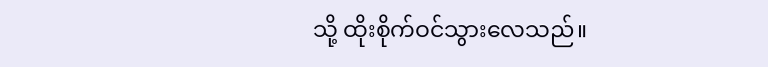သို့ ထိုးစိုက်ဝင်သွားလေသည်။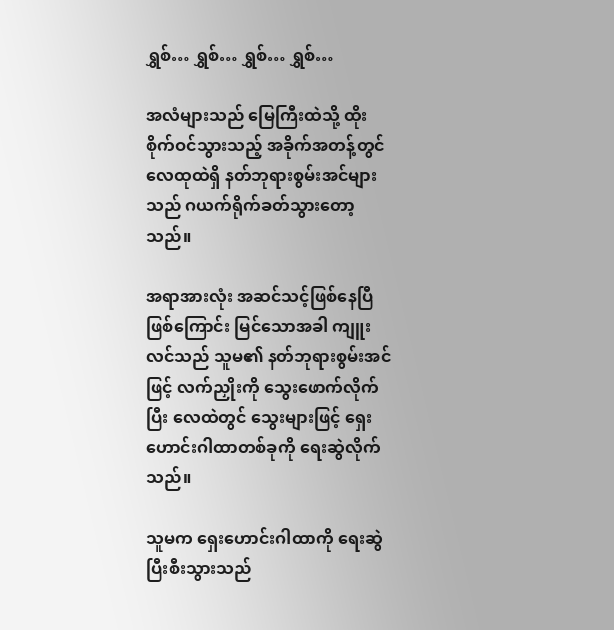ရွှစ်… ရွှစ်… ရွှစ်… ရွှစ်…

အလံများသည် မြေကြီးထဲသို့ ထိုးစိုက်ဝင်သွားသည့် အခိုက်အတန့်တွင် လေထုထဲရှိ နတ်ဘုရားစွမ်းအင်များသည် ဂယက်ရိုက်ခတ်သွားတော့သည်။

အရာအားလုံး အဆင်သင့်ဖြစ်နေပြီဖြစ်ကြောင်း မြင်သောအခါ ကျူးလင်သည် သူမ၏ နတ်ဘုရားစွမ်းအင်ဖြင့် လက်ညှိုးကို သွေးဖောက်လိုက်ပြီး လေထဲတွင် သွေးများဖြင့် ရှေးဟောင်းဂါထာတစ်ခုကို ရေးဆွဲလိုက်သည်။

သူမက ရှေးဟောင်းဂါထာကို ရေးဆွဲပြီးစီးသွားသည်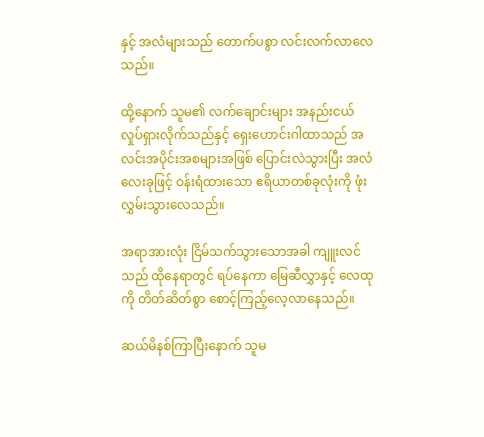နှင့် အလံများသည် တောက်ပစွာ လင်းလက်လာလေသည်။

ထို့နောက် သူမ၏ လက်ချောင်းများ အနည်းငယ် လှုပ်ရှားလိုက်သည်နှင့် ရှေးဟောင်းဂါထာသည် အလင်းအပိုင်းအစများအဖြစ် ပြောင်းလဲသွားပြီး အလံလေးခုဖြင့် ဝန်းရံထားသော ဧရိယာတစ်ခုလုံးကို ဖုံးလွှမ်းသွားလေသည်။

အရာအားလုံး ငြိမ်သက်သွားသောအခါ ကျူးလင်သည် ထိုနေရာတွင် ရပ်နေကာ မြေဆီလွှာနှင့် လေထုကို တိတ်ဆိတ်စွာ စောင့်ကြည့်လေ့လာနေသည်။

ဆယ်မိနစ်ကြာပြီးနောက် သူမ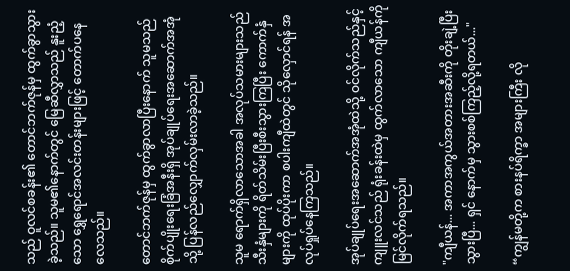သည် ဝူလင်စခန်း၏ တောင်ဘက်ဇုန်မှ ထွက်ခွာသွားခဲ့သည်။ သူမ၏နောက်တွင် မြေဆီလွှာသည် နူးညံ့သော ရွှေရောင်အလင်းတန်းများဖြင့် တောက်ပနေလေသည်။

တောင်ဘက်ဇုန်မှ ထွက်ခွာလာပြီးနောက် သူမသည် စိုက်ပျိုးရေးခြံအနီးရှိ အုပ်ချုပ်ရေးအဆောက်အအုံသို့ ပြန်လည်လျှောက်လှမ်းလာခဲ့သည်။

သူမ ရောက်ရှိလာသောအခါ အလုပ်သမားများသည် သီးနှံများကို ရိတ်သိမ်းပြီးစီးသွားကြပြီး ကောက်နှံများကို ထုပ်ပိုးကာ စပါးကျီထဲတွင် သိုလှောင်ရန် အလုပ်ရှုပ်နေကြသည်။

အုပ်ချုပ်ရေးအဆောက်အအုံထဲသို့ ဝင်လိုက်သည်နှင့် ကျူးလင်သည် ရုံးခန်းထဲမှ ထွက်လာသော ကျီယန်ကို မြင်လိုက်ရသည်။

"ကျီယန်... အကာအကွယ်အတားအဆီးကို တိုးချဲ့ပြီးသွားပြီ... ရှင် နောက်မှ သွားစစ်ကြည့်လို့ရတယ်..."

“ကျွန်မတို့က စားနပ်ရိက္ခာ အများကြီး လို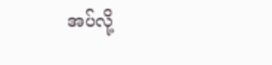အပ်လို့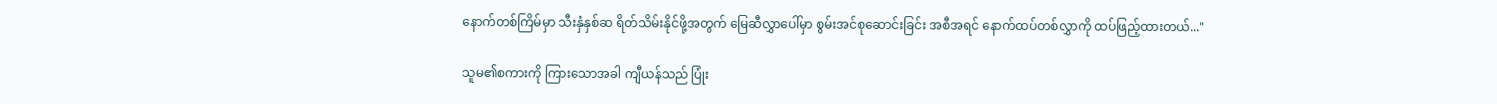နောက်တစ်ကြိမ်မှာ သီးနှံနှစ်ဆ ရိတ်သိမ်းနိုင်ဖို့အတွက် မြေဆီလွှာပေါ်မှာ စွမ်းအင်စုဆောင်းခြင်း အစီအရင် နောက်ထပ်တစ်လွှာကို ထပ်ဖြည့်ထားတယ်..."

သူမ၏စကားကို ကြားသောအခါ ကျီယန်သည် ပြုံး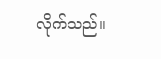လိုက်သည်။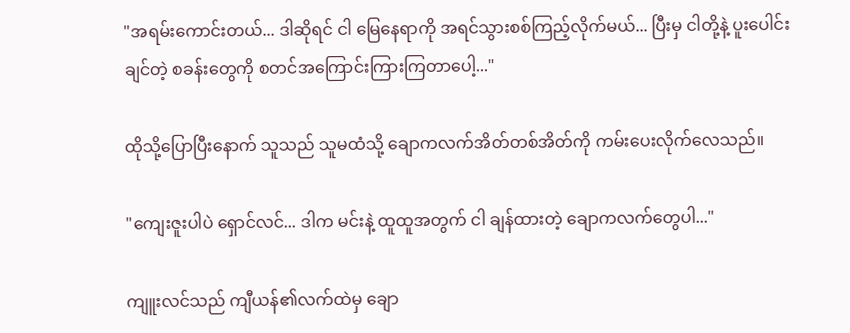"အရမ်းကောင်းတယ်... ဒါဆိုရင် ငါ မြေနေရာကို အရင်သွားစစ်ကြည့်လိုက်မယ်... ပြီးမှ ငါတို့နဲ့ ပူးပေါင်းချင်တဲ့ စခန်းတွေကို စတင်အကြောင်းကြားကြတာပေါ့..."

ထိုသို့ပြောပြီးနောက် သူသည် သူမထံသို့ ချောကလက်အိတ်တစ်အိတ်ကို ကမ်းပေးလိုက်လေသည်။

"ကျေးဇူးပါပဲ ရှောင်လင်... ဒါက မင်းနဲ့ ထူထူအတွက် ငါ ချန်ထားတဲ့ ချောကလက်တွေပါ..."

ကျူးလင်သည် ကျီယန်၏လက်ထဲမှ ချော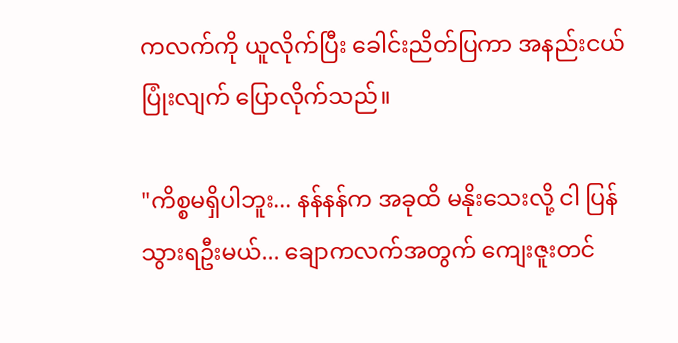ကလက်ကို ယူလိုက်ပြီး ခေါင်းညိတ်ပြကာ အနည်းငယ် ပြုံးလျက် ပြောလိုက်သည်။

"ကိစ္စမရှိပါဘူး... နန်နန်က အခုထိ မနိုးသေးလို့ ငါ ပြန်သွားရဦးမယ်... ချောကလက်အတွက် ကျေးဇူးတင်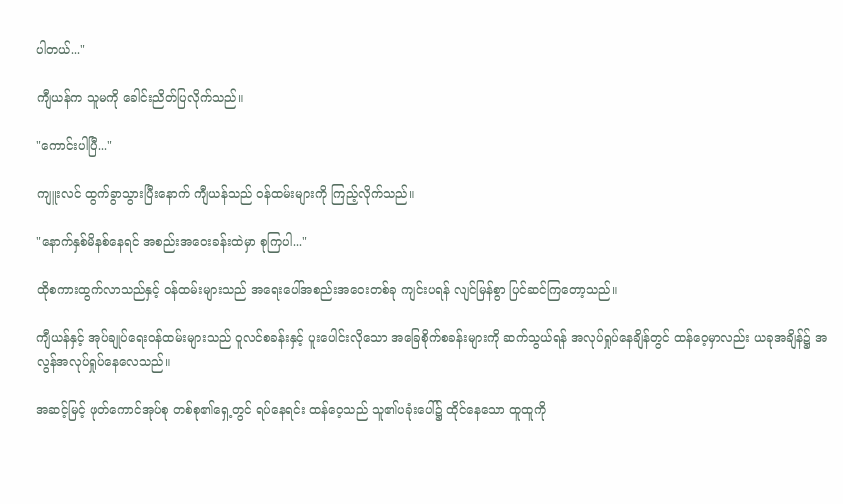ပါတယ်..."

ကျီယန်က သူမကို ခေါင်းညိတ်ပြလိုက်သည်။

"ကောင်းပါပြီ..."

ကျူးလင် ထွက်ခွာသွားပြီးနောက် ကျီယန်သည် ဝန်ထမ်းများကို ကြည့်လိုက်သည်။

"နောက်နှစ်မိနစ်နေရင် အစည်းအဝေးခန်းထဲမှာ စုကြပါ..."

ထိုစကားထွက်လာသည်နှင့် ဝန်ထမ်းများသည် အရေးပေါ်အစည်းအဝေးတစ်ခု ကျင်းပရန် လျင်မြန်စွာ ပြင်ဆင်ကြတော့သည်။

ကျီယန်နှင့် အုပ်ချုပ်ရေးဝန်ထမ်းများသည် ဝူလင်စခန်းနှင့် ပူးပေါင်းလိုသော အခြေစိုက်စခန်းများကို ဆက်သွယ်ရန် အလုပ်ရှုပ်နေချိန်တွင် ထန်ဝေ့မှာလည်း ယခုအချိန်၌ အလွန်အလုပ်ရှုပ်နေလေသည်။

အဆင့်မြင့် ဖုတ်ကောင်အုပ်စု တစ်စု၏ရှေ့တွင် ရပ်နေရင်း ထန်ဝေ့သည် သူ၏ပခုံးပေါ်၌ ထိုင်နေသော ထူထူကို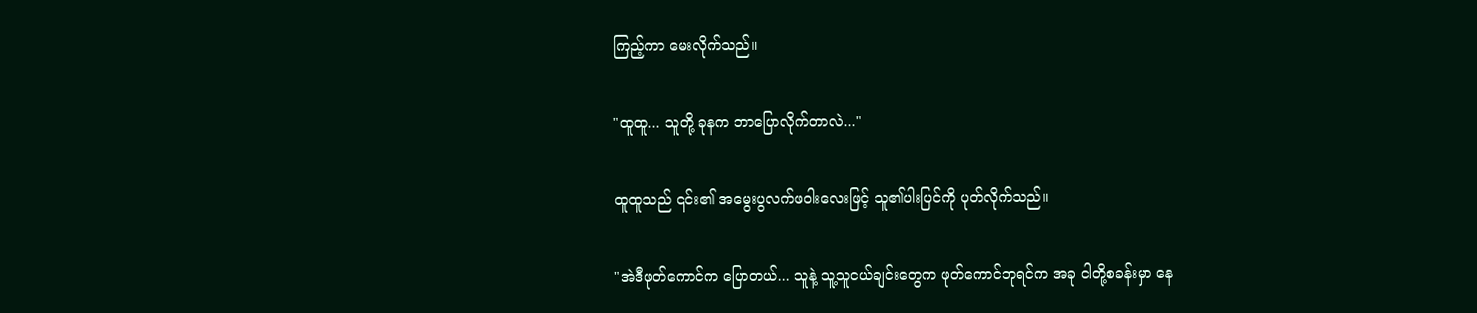ကြည့်ကာ မေးလိုက်သည်။

"ထူထူ... သူတို့ ခုနက ဘာပြောလိုက်တာလဲ..."

ထူထူသည် ၎င်း၏ အမွေးပွလက်ဖဝါးလေးဖြင့် သူ၏ပါးပြင်ကို ပုတ်လိုက်သည်။

"အဲဒီဖုတ်ကောင်က ပြောတယ်... သူနဲ့ သူ့သူငယ်ချင်းတွေက ဖုတ်ကောင်ဘုရင်က အခု ငါတို့စခန်းမှာ နေ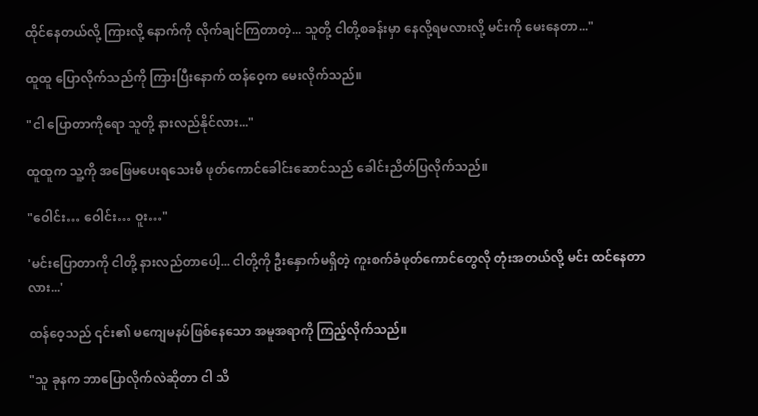ထိုင်နေတယ်လို့ ကြားလို့ နောက်ကို လိုက်ချင်ကြတာတဲ့... သူတို့ ငါတို့စခန်းမှာ နေလို့ရမလားလို့ မင်းကို မေးနေတာ..."

ထူထူ ပြောလိုက်သည်ကို ကြားပြီးနောက် ထန်ဝေ့က မေးလိုက်သည်။

"ငါ ပြောတာကိုရော သူတို့ နားလည်နိုင်လား..."

ထူထူက သူ့ကို အဖြေမပေးရသေးမီ ဖုတ်ကောင်ခေါင်းဆောင်သည် ခေါင်းညိတ်ပြလိုက်သည်။

"ဝေါင်း… ဝေါင်း… ဝူး…"

'မင်းပြောတာကို ငါတို့ နားလည်တာပေါ့... ငါတို့ကို ဦးနှောက်မရှိတဲ့ ကူးစက်ခံဖုတ်ကောင်တွေလို တုံးအတယ်လို့ မင်း ထင်နေတာလား...'

ထန်ဝေ့သည် ၎င်း၏ မကျေမနပ်ဖြစ်နေသော အမူအရာကို ကြည့်လိုက်သည်။

"သူ ခုနက ဘာပြောလိုက်လဲဆိုတာ ငါ သိ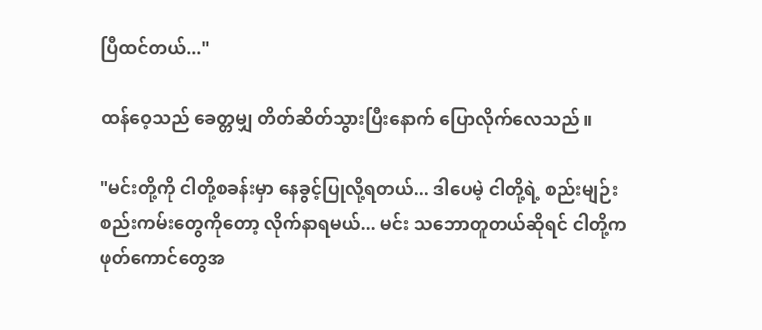ပြီထင်တယ်..."

ထန်ဝေ့သည် ခေတ္တမျှ တိတ်ဆိတ်သွားပြီးနောက် ပြောလိုက်လေသည်။

"မင်းတို့ကို ငါတို့စခန်းမှာ နေခွင့်ပြုလို့ရတယ်... ဒါပေမဲ့ ငါတို့ရဲ့ စည်းမျဉ်းစည်းကမ်းတွေကိုတော့ လိုက်နာရမယ်... မင်း သဘောတူတယ်ဆိုရင် ငါတို့က ဖုတ်ကောင်တွေအ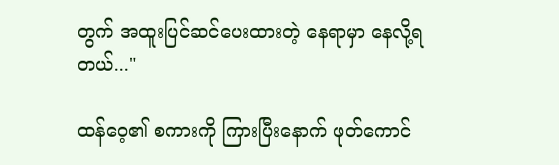တွက် အထူးပြင်ဆင်ပေးထားတဲ့ နေရာမှာ နေလို့ရတယ်..."

ထန်ဝေ့၏ စကားကို ကြားပြီးနောက် ဖုတ်ကောင်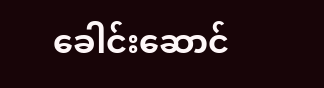ခေါင်းဆောင်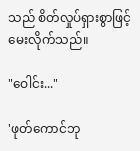သည် စိတ်လှုပ်ရှားစွာဖြင့် မေးလိုက်သည်။

"ဝေါင်း..."

'ဖုတ်ကောင်ဘု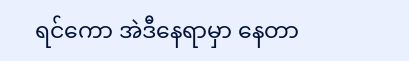ရင်ကော အဲဒီနေရာမှာ နေတာ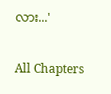လား...'

All Chapters